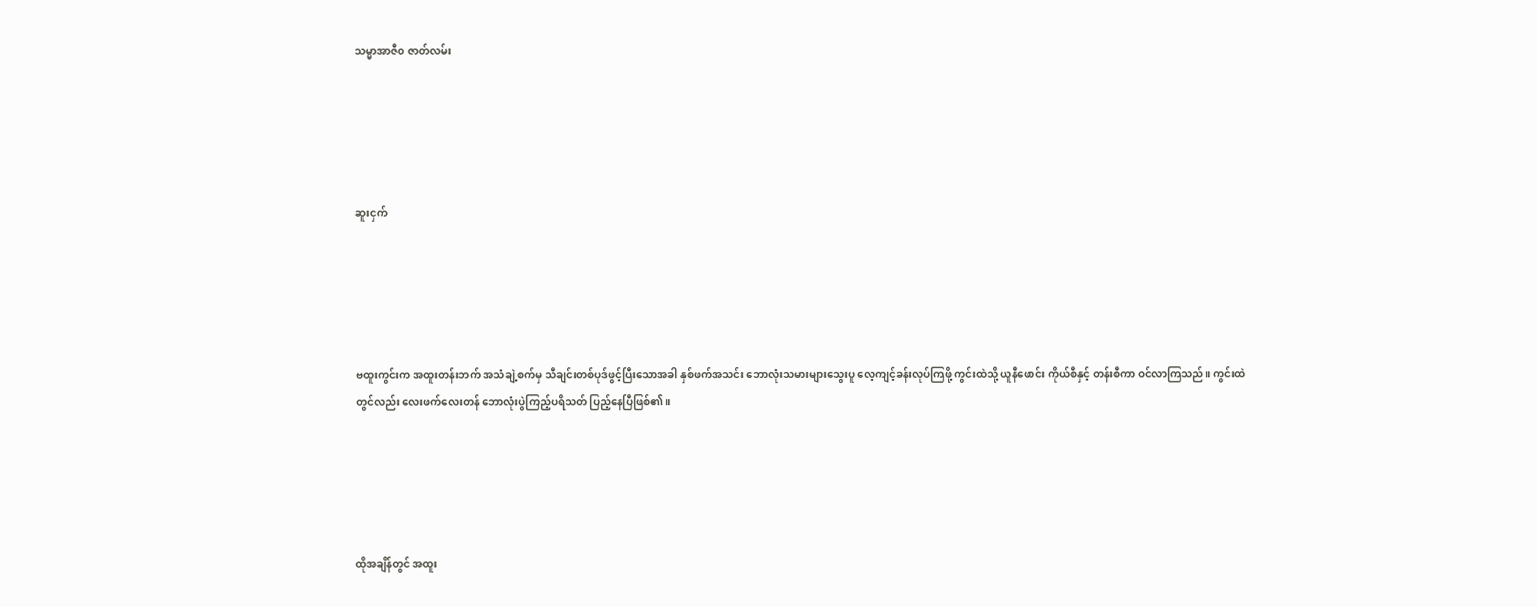သမ္မာအာဇီ၀ ဇာတ်လမ်း





ဆူးငှက်





ဗထူးကွင်းက အထူးတန်းဘက် အသံချဲ့စက်မှ သီချင်းတစ်ပုဒ်ဖွင့်ပြီးသောအခါ နှစ်ဖက်အသင်း ဘောလုံးသမားများသွေးပူ လေ့ကျင့်ခန်းလုပ်ကြဖို့ ကွင်းထဲသို့ ယူနီဖောင်း ကိုယ်စီနှင့် တန်းစီကာ ဝင်လာကြသည်။ ကွင်းထဲတွင်လည်း လေးဖက်လေးတန် ဘောလုံးပွဲကြည့်ပရိသတ် ပြည့်နေပြီဖြစ်၏။





ထိုအချိန်တွင် အထူး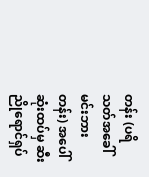တန်း (ပရိသတ်အခေါ် မင်းဘားတန်း) အပေါ်ဆုံးထပ်မှ ဆီးညိုရောင်ရှပ်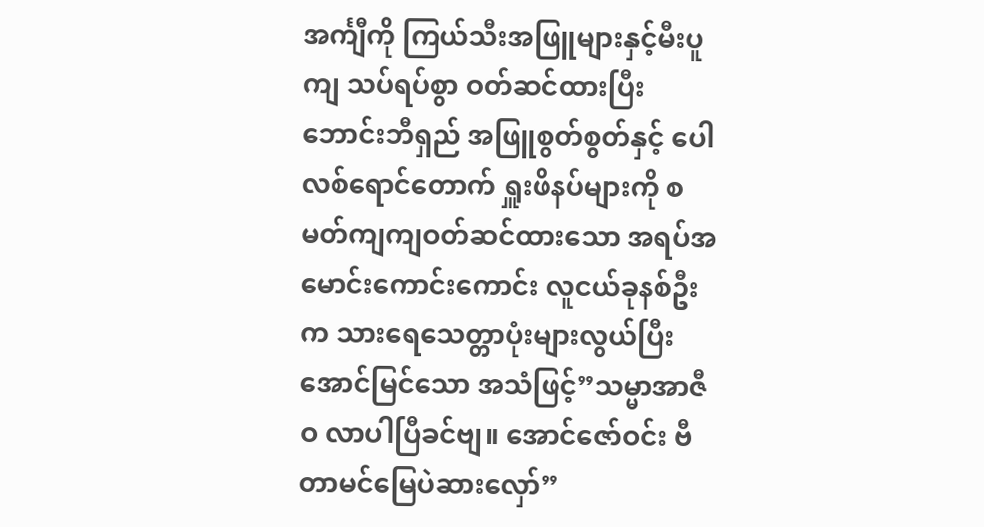အင်္ကျီကို ကြယ်သီးအဖြူများနှင့်မီးပူကျ သပ်ရပ်စွာ ဝတ်ဆင်ထားပြီး ဘောင်းဘီရှည် အဖြူစွတ်စွတ်နှင့် ပေါလစ်ရောင်တောက် ရှူးဖိနပ်များကို စမတ်ကျကျဝတ်ဆင်ထားသော အရပ်အမောင်းကောင်းကောင်း လူငယ်ခုနစ်ဦးက သားရေသေတ္တာပုံးများလွယ်ပြီး အောင်မြင်သော အသံဖြင့်”သမ္မာအာဇီဝ လာပါပြီခင်ဗျ။ အောင်ဇော်ဝင်း ဗီတာမင်မြေပဲဆားလှော်”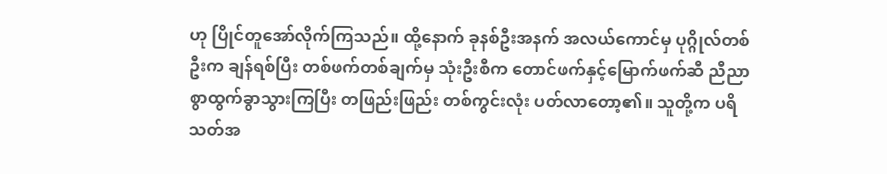ဟု ပြိုင်တူအော်လိုက်ကြသည်။ ထို့နောက် ခုနစ်ဦးအနက် အလယ်ကောင်မှ ပုဂ္ဂိုလ်တစ်ဦးက ချန်ရစ်ပြီး တစ်ဖက်တစ်ချက်မှ သုံးဦးစီက တောင်ဖက်နှင့်မြောက်ဖက်ဆီ ညီညာစွာထွက်ခွာသွားကြပြီး တဖြည်းဖြည်း တစ်ကွင်းလုံး ပတ်လာတော့၏။ သူတို့က ပရိသတ်အ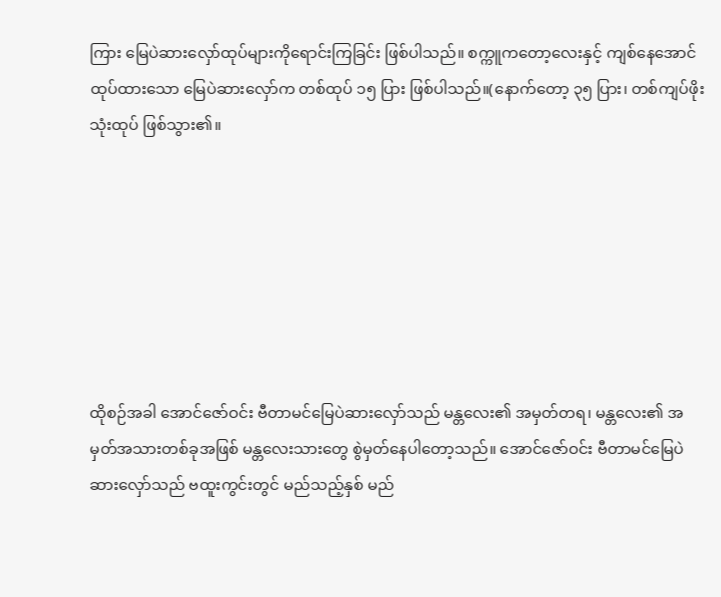ကြား မြေပဲဆားလှော်ထုပ်များကိုရောင်းကြခြင်း ဖြစ်ပါသည်။ စက္ကူကတော့လေးနှင့် ကျစ်နေအောင် ထုပ်ထားသော မြေပဲဆားလှော်က တစ်ထုပ် ၁၅ ပြား ဖြစ်ပါသည်။(နောက်တော့ ၃၅ ပြား၊ တစ်ကျပ်ဖိုး သုံးထုပ် ဖြစ်သွား၏။







ထိုစဉ်အခါ အောင်ဇော်ဝင်း ဗီတာမင်မြေပဲဆားလှော်သည် မန္တလေး၏ အမှတ်တရ၊ မန္တလေး၏ အမှတ်အသားတစ်ခုအဖြစ် မန္တလေးသားတွေ စွဲမှတ်နေပါတော့သည်။ အောင်ဇော်ဝင်း ဗီတာမင်မြေပဲဆားလှော်သည် ဗထူးကွင်းတွင် မည်သည့်နှစ် မည်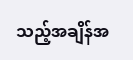သည့်အချိန်အ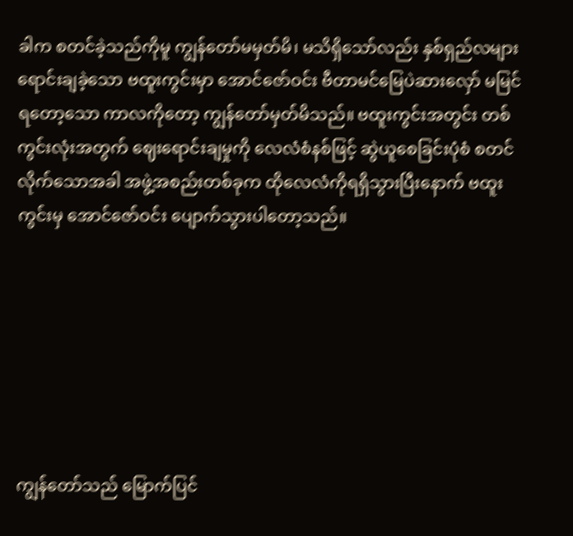ခါက စတင်ခဲ့သည်ကိုမူ ကျွန်တော်မမှတ်မိ၊ မသိရှိသော်လည်း နှစ်ရှည်လများ ရောင်းချခဲ့သော ဗထူးကွင်းမှာ အောင်ဇော်ဝင်း ဗီတာမင်မြေပဲဆားလှော် မမြင်ရတော့သော ကာလကိုတော့ ကျွန်တော်မှတ်မိသည်။ ဗထူးကွင်းအတွင်း တစ်ကွင်းလုံးအတွက် ဈေးရောင်းချမှုကို လေလံစံနစ်ဖြင့် ဆွဲယူစေခြင်းပုံစံ စတင်လိုက်သောအခါ အဖွဲ့အစည်းတစ်ခုက ထိုလေလံကိုရရှိသွားပြီးနောက် ဗထူးကွင်းမှ အောင်ဇော်ဝင်း ပျောက်သွားပါတော့သည်။







ကျွန်တော်သည် မြောက်ပြင်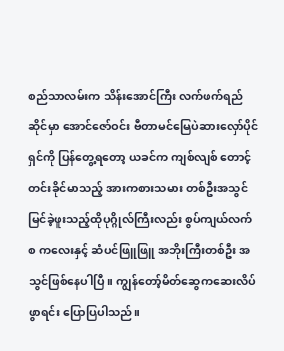စည်သာလမ်းက သိန်းအောင်ကြီး လက်ဖက်ရည်ဆိုင်မှာ အောင်ဇော်ဝင်း ဗီတာမင်မြေပဲဆားလှော်ပိုင်ရှင်ကို ပြန်တွေ့ရတော့ ယခင်က ကျစ်လျစ် တောင့်တင်းခိုင်မာသည့် အားကစားသမား တစ်ဦးအသွင် မြင်ခဲ့ဖူးသည့်ထိုပုဂ္ဂိုလ်ကြီးလည်း စွပ်ကျယ်လက်စ ကလေးနှင့် ဆံပင်ဖြူဖြူ အဘိုးကြီးတစ်ဦး အသွင်ဖြစ်နေပါပြီ။ ကျွန်တော့်မိတ်ဆွေကဆေးလိပ်ဖွာရင်း ပြောပြပါသည်။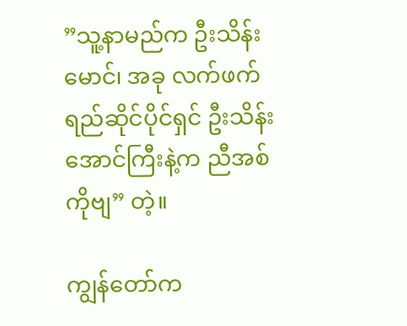”သူ့နာမည်က ဦးသိန်းမောင်၊ အခု လက်ဖက်ရည်ဆိုင်ပိုင်ရှင် ဦးသိန်းအောင်ကြီးနဲ့က ညီအစ်ကိုဗျ” တဲ့။

ကျွန်တော်က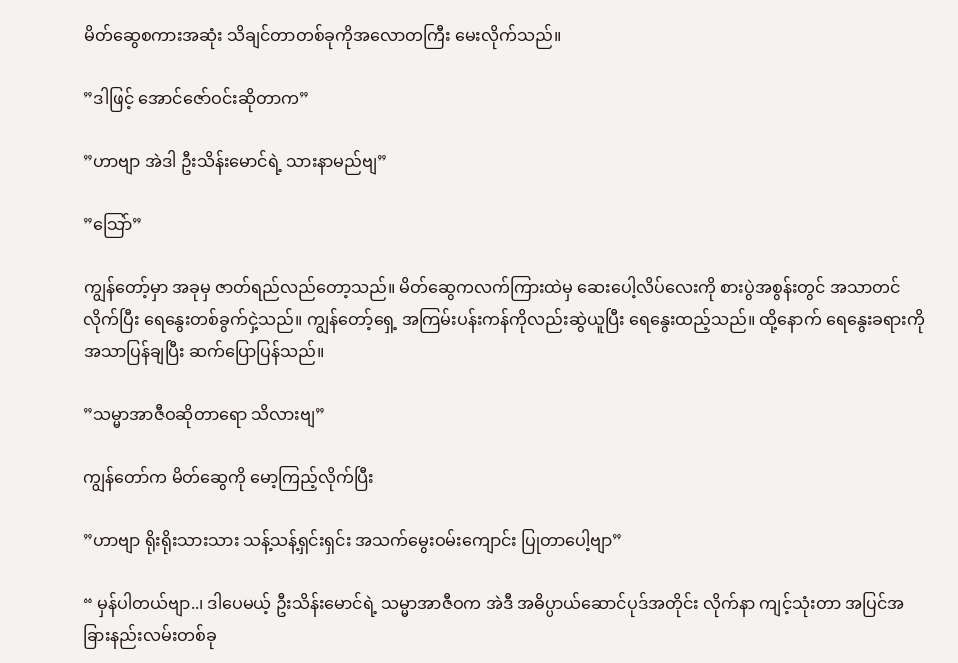မိတ်ဆွေစကားအဆုံး သိချင်တာတစ်ခုကိုအလောတကြီး မေးလိုက်သည်။

”ဒါဖြင့် အောင်ဇော်ဝင်းဆိုတာက”

”ဟာဗျာ အဲဒါ ဦးသိန်းမောင်ရဲ့ သားနာမည်ဗျ”

”သြော်”

ကျွန်တော့်မှာ အခုမှ ဇာတ်ရည်လည်တော့သည်။ မိတ်ဆွေကလက်ကြားထဲမှ ဆေးပေါ့လိပ်လေးကို စားပွဲအစွန်းတွင် အသာတင်လိုက်ပြီး ရေနွေးတစ်ခွက်ငှဲ့သည်။ ကျွန်တော့်ရှေ့ အကြမ်းပန်းကန်ကိုလည်းဆွဲယူပြီး ရေနွေးထည့်သည်။ ထို့နောက် ရေနွေးခရားကို အသာပြန်ချပြီး ဆက်ပြောပြန်သည်။

”သမ္မာအာဇီဝဆိုတာရော သိလားဗျ”

ကျွန်တော်က မိတ်ဆွေကို မော့ကြည့်လိုက်ပြီး

”ဟာဗျာ ရိုးရိုးသားသား သန့်သန့်ရှင်းရှင်း အသက်မွေးဝမ်းကျောင်း ပြုတာပေါ့ဗျာ”

“ မှန်ပါတယ်ဗျာ..၊ ဒါပေမယ့် ဦးသိန်းမောင်ရဲ့ သမ္မာအာဇီဝက အဲဒီ အဓိပ္ပာယ်ဆောင်ပုဒ်အတိုင်း လိုက်နာ ကျင့်သုံးတာ အပြင်အခြားနည်းလမ်းတစ်ခု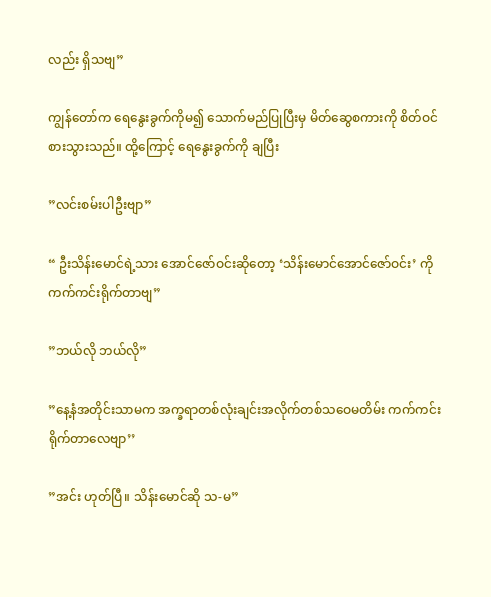လည်း ရှိသဗျ”

ကျွန်တော်က ရေနွေးခွက်ကိုမ၍ သောက်မည်ပြုပြီးမှ မိတ်ဆွေစကားကို စိတ်ဝင်စားသွားသည်။ ထို့ကြောင့် ရေနွေးခွက်ကို ချပြီး

”လင်းစမ်းပါဦးဗျာ”

“ ဦးသိန်းမောင်ရဲ့သား အောင်ဇော်ဝင်းဆိုတော့ ‘သိန်းမောင်အောင်ဇော်ဝင်း’ ကို ကက်ကင်းရိုက်တာဗျ”

”ဘယ်လို ဘယ်လို”

”နေ့နံအတိုင်းသာမက အက္ခရာတစ်လုံးချင်းအလိုက်တစ်သဝေမတိမ်း ကက်ကင်းရိုက်တာလေဗျာ’’

”အင်း ဟုတ်ပြီ။ သိန်းမောင်ဆို သ-မ”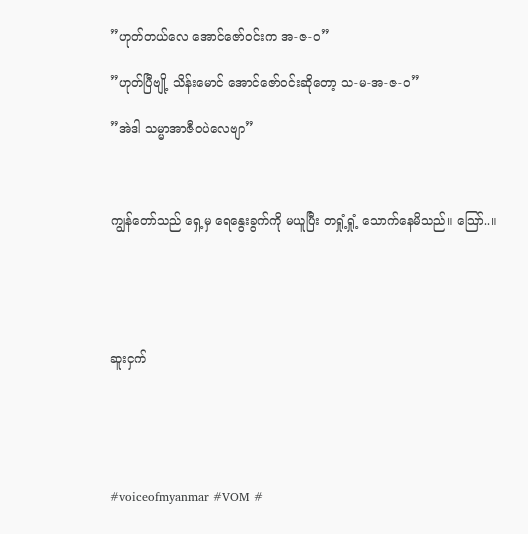”ဟုတ်တယ်လေ အောင်ဇော်ဝင်းက အ-ဇ-ဝ”

”ဟုတ်ပြီဗျို့ သိန်းမောင် အောင်ဇော်ဝင်းဆိုတော့ သ-မ-အ-ဇ-ဝ”

”အဲဒါ သမ္မာအာဇီဝပဲလေဗျာ”



ကျွန်တော်သည် ရှေ့မှ ရေနွေးခွက်ကို မယူပြီး တရှုံ့ရှုံ့ သောက်နေမိသည်။ သြော်..။





ဆူးငှက်





#voiceofmyanmar #VOM #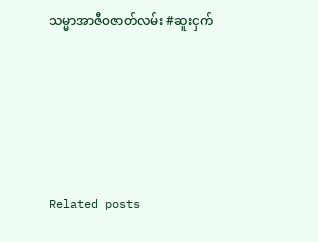သမ္မာအာဇီ၀ဇာတ်လမ်း #ဆူးငှက်





Related posts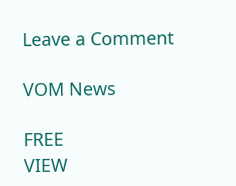Leave a Comment

VOM News

FREE
VIEW